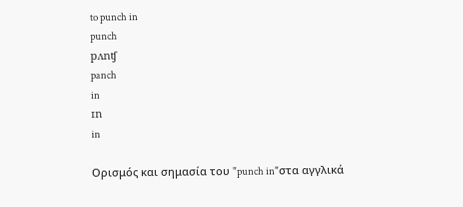to punch in
punch
pʌnʧ
panch
in
ɪn
in

Ορισμός και σημασία του "punch in"στα αγγλικά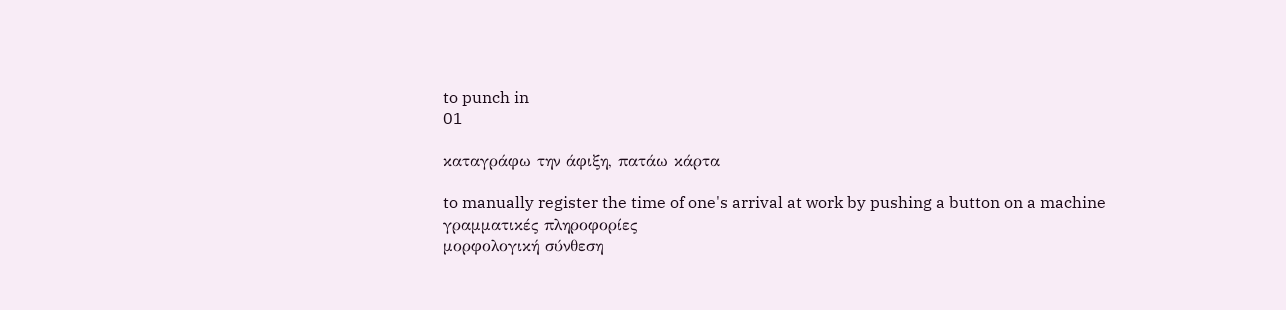to punch in
01

καταγράφω την άφιξη, πατάω κάρτα

to manually register the time of one's arrival at work by pushing a button on a machine
γραμματικές πληροφορίες
μορφολογική σύνθεση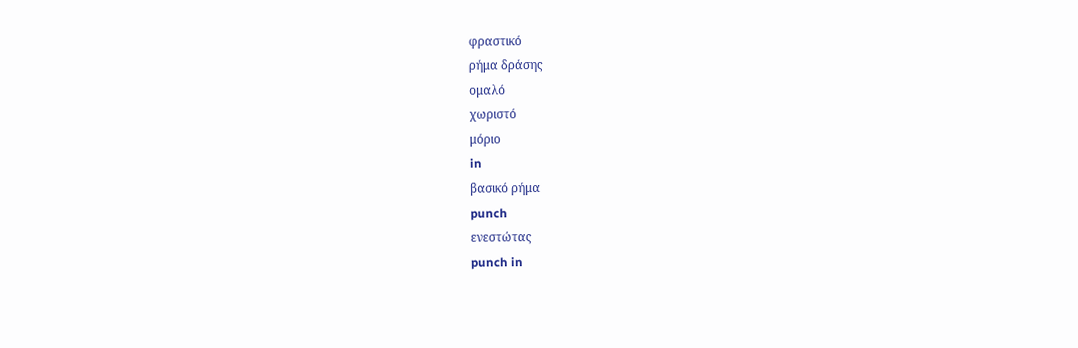φραστικό
ρήμα δράσης
ομαλό
χωριστό
μόριο
in
βασικό ρήμα
punch
ενεστώτας
punch in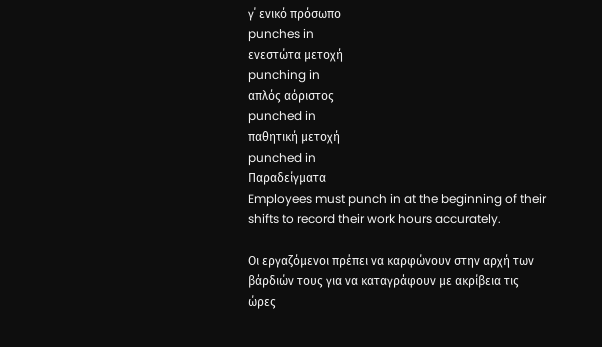γ΄ ενικό πρόσωπο
punches in
ενεστώτα μετοχή
punching in
απλός αόριστος
punched in
παθητική μετοχή
punched in
Παραδείγματα
Employees must punch in at the beginning of their shifts to record their work hours accurately.

Οι εργαζόμενοι πρέπει να καρφώνουν στην αρχή των βάρδιών τους για να καταγράφουν με ακρίβεια τις ώρες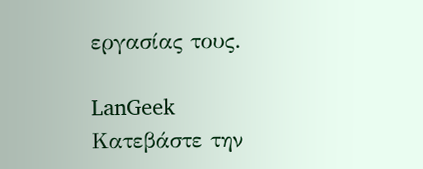εργασίας τους.

LanGeek
Κατεβάστε την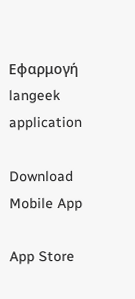Εφαρμογή
langeek application

Download Mobile App

App Store